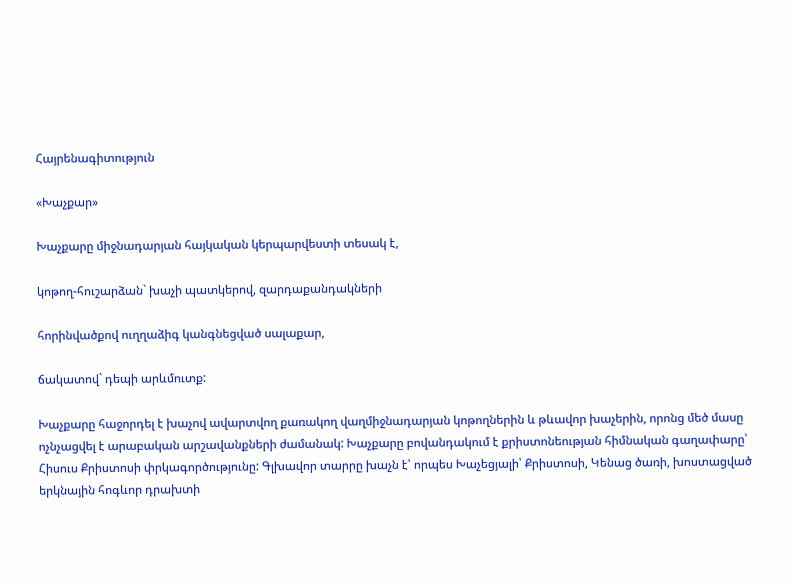Հայրենագիտություն

«Խաչքար»

Խաչքարը միջնադարյան հայկական կերպարվեստի տեսակ է,

կոթող-հուշարձան` խաչի պատկերով, զարդաքանդակների

հորինվածքով ուղղաձիգ կանգնեցված սալաքար,

ճակատով` դեպի արևմուտք:

Խաչքարը հաջորդել է խաչով ավարտվող քառակող վաղմիջնադարյան կոթողներին և թևավոր խաչերին, որոնց մեծ մասը ոչնչացվել է արաբական արշավանքների ժամանակ: Խաչքարը բովանդակում է քրիստոնեության հիմնական գաղափարը՝ Հիսուս Քրիստոսի փրկագործությունը: Գլխավոր տարրը խաչն է՝ որպես Խաչեցյալի՝ Քրիստոսի, Կենաց ծառի, խոստացված երկնային հոգևոր դրախտի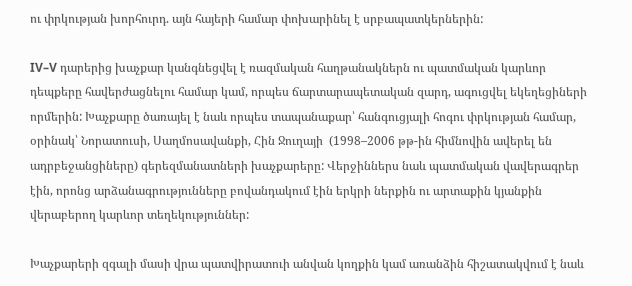ու փրկության խորհուրդ. այն հայերի համար փոխարինել է սրբապատկերներին:

IV–V դարերից խաչքար կանգնեցվել է ռազմական հաղթանակներն ու պատմական կարևոր դեպքերը հավերժացնելու համար կամ, որպես ճարտարապետական զարդ, ագուցվել եկեղեցիների որմերին: Խաչքարը ծառայել է նաև որպես տապանաքար՝ հանգուցյալի հոգու փրկության համար, օրինակ՝ Նորատուսի, Սաղմոսավանքի, Հին Ջուղայի  (1998–2006 թթ-ին հիմնովին ավերել են ադրբեջանցիները) գերեզմանատների խաչքարերը: Վերջիններս նաև պատմական վավերագրեր էին, որոնց արձանագրությունները բովանդակում էին երկրի ներքին ու արտաքին կյանքին վերաբերող կարևոր տեղեկություններ:

Խաչքարերի զգալի մասի վրա պատվիրատուի անվան կողքին կամ առանձին հիշատակվում է նաև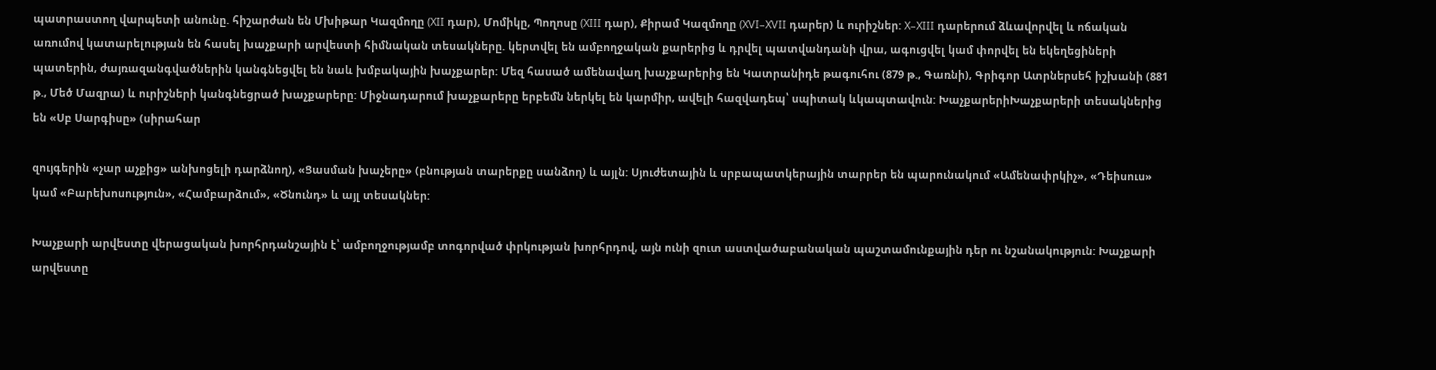պատրաստող վարպետի անունը. հիշարժան են Մխիթար Կազմողը (XII դար), Մոմիկը, Պողոսը (XIII դար), Քիրամ Կազմողը (XVI–XVII դարեր) և ուրիշներ: X–XIII դարերում ձևավորվել և ոճական առումով կատարելության են հասել խաչքարի արվեստի հիմնական տեսակները. կերտվել են ամբողջական քարերից և դրվել պատվանդանի վրա, ագուցվել կամ փորվել են եկեղեցիների պատերին, ժայռազանգվածներին կանգնեցվել են նաև խմբակային խաչքարեր: Մեզ հասած ամենավաղ խաչքարերից են Կատրանիդե թագուհու (879 թ., Գառնի), Գրիգոր Ատրներսեհ իշխանի (881 թ., Մեծ Մազրա) և ուրիշների կանգնեցրած խաչքարերը: Միջնադարում խաչքարերը երբեմն ներկել են կարմիր, ավելի հազվադեպ՝ սպիտակ ևկապտավուն: ԽաչքարերիԽաչքարերի տեսակներից են «Սբ Սարգիսը» (սիրահար

զույգերին «չար աչքից» անխոցելի դարձնող), «Ցասման խաչերը» (բնության տարերքը սանձող) և այլն: Սյուժետային և սրբապատկերային տարրեր են պարունակում «Ամենափրկիչ», «Դեիսուս» կամ «Բարեխոսություն», «Համբարձում», «Ծնունդ» և այլ տեսակներ:

Խաչքարի արվեստը վերացական խորհրդանշային է՝ ամբողջությամբ տոգորված փրկության խորհրդով, այն ունի զուտ աստվածաբանական պաշտամունքային դեր ու նշանակություն: Խաչքարի արվեստը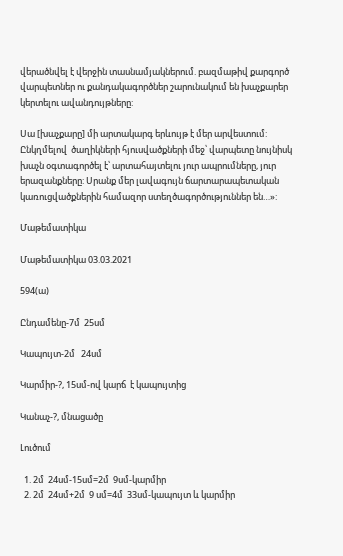վերածնվել է վերջին տասնամյակներում. բազմաթիվ քարգործ վարպետներ ու քանդակագործներ շարունակում են խաչքարեր կերտելու ավանդույթները:

Սա [խաչքարը] մի արտակարգ երևույթ է մեր արվեստում: Ընկղմելով  ծաղիկների հյուսվածքների մեջ՝ վարպետը նույնիսկ խաչն օգտագործել է՝ արտահայտելու յուր ապրումները, յուր երազանքները: Սրանք մեր լավագույն ճարտարապետական կառուցվածքներին համազոր ստեղծագործություններ են…»:

Մաթեմատիկա

Մաթեմատիկա 03.03.2021

594(ա)

Ընդամենը-7մ  25սմ

Կապույտ-2մ   24սմ

Կարմիր-?, 15սմ-ով կարճ  է կապույտից

Կանաչ-?, մնացածը

Լուծում

  1. 2մ  24սմ-15սմ=2մ  9սմ-կարմիր
  2. 2մ  24սմ+2մ  9 սմ=4մ  33սմ-կապույտ և կարմիր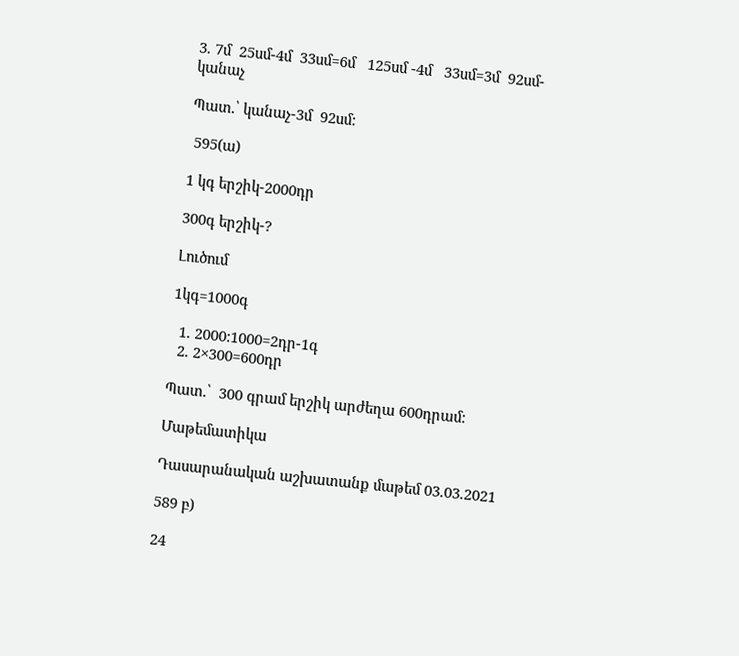3. 7մ  25սմ-4մ  33սմ=6մ   125սմ -4մ   33սմ=3մ  92սմ-կանաչ

Պատ.՝ կանաչ-3մ  92սմ:

 595(ա)

1 կգ երշիկ-2000դր

300գ երշիկ-?

Լուծում

1կգ=1000գ

  1. 2000:1000=2դր-1գ
  2. 2×300=600դր

Պատ.՝  300 գրամ երշիկ արժեղա 600դրամ:

Մաթեմատիկա

Դասարանական աշխատանք մաթեմ 03.03.2021

589 բ)

24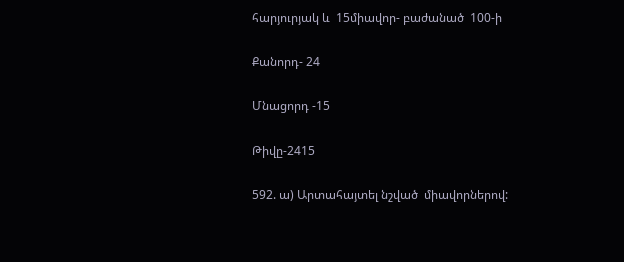հարյուրյակ և  15միավոր- բաժանած  100-ի

Քանորդ- 24

Մնացորդ -15

Թիվը-2415

592. ա) Արտահայտել նշված  միավորներով: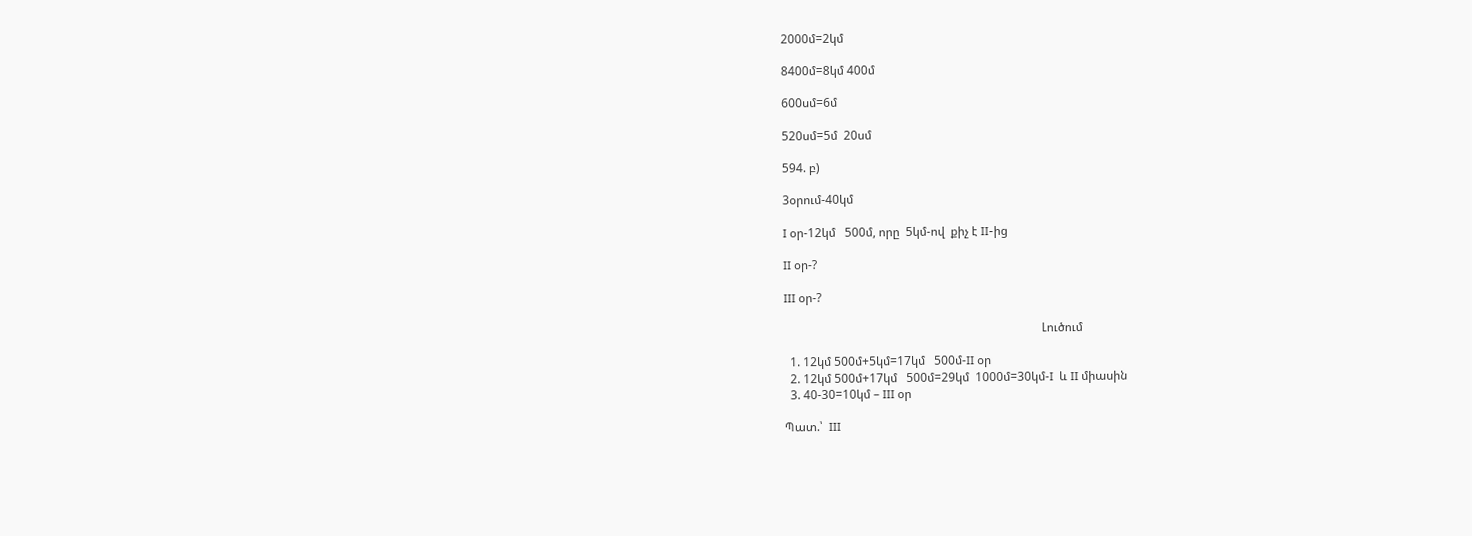2000մ=2կմ

8400մ=8կմ 400մ

600սմ=6մ

520սմ=5մ  20սմ

594. բ)

3օրում-40կմ

I օր-12կմ   500մ, որը  5կմ-ով  քիչ է II-ից

II օր-?

III օր-?

                                                                                      Լուծում

  1. 12կմ 500մ+5կմ=17կմ   500մ-II օր
  2. 12կմ 500մ+17կմ   500մ=29կմ  1000մ=30կմ-I  և II միասին
  3. 40-30=10կմ – III օր

Պատ.՝  III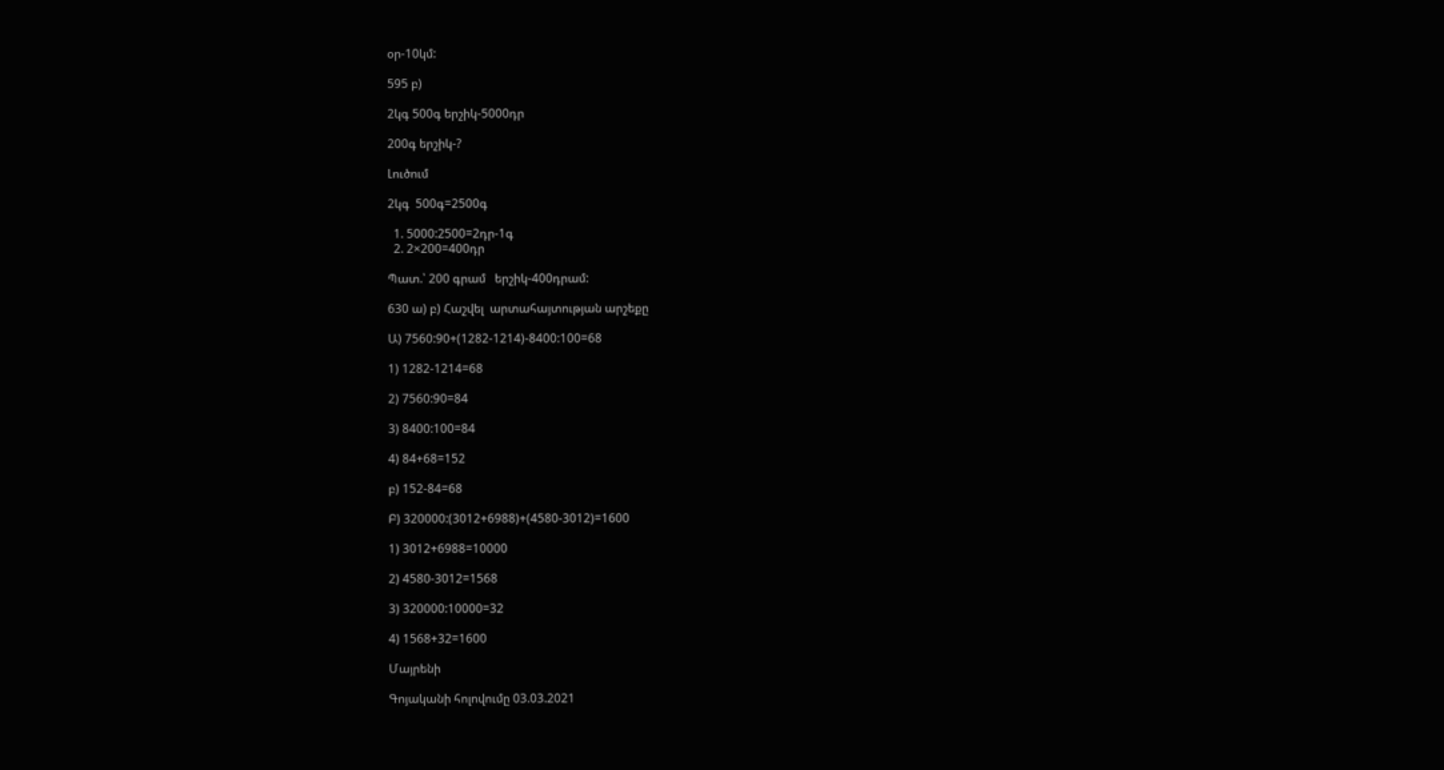օր-10կմ:

595 բ)

2կգ 500գ երշիկ-5000դր

200գ երշիկ-?

Լուծում

2կգ  500գ=2500գ

  1. 5000:2500=2դր-1գ
  2. 2×200=400դր

Պատ.՝ 200 գրամ   երշիկ-400դրամ:

630 ա) բ) Հաշվել  արտահայտության արշեքը

Ա) 7560:90+(1282-1214)-8400:100=68

1) 1282-1214=68

2) 7560:90=84

3) 8400:100=84

4) 84+68=152

բ) 152-84=68

Բ) 320000:(3012+6988)+(4580-3012)=1600

1) 3012+6988=10000

2) 4580-3012=1568

3) 320000:10000=32

4) 1568+32=1600

Մայրենի

Գոյականի հոլովումը 03.03.2021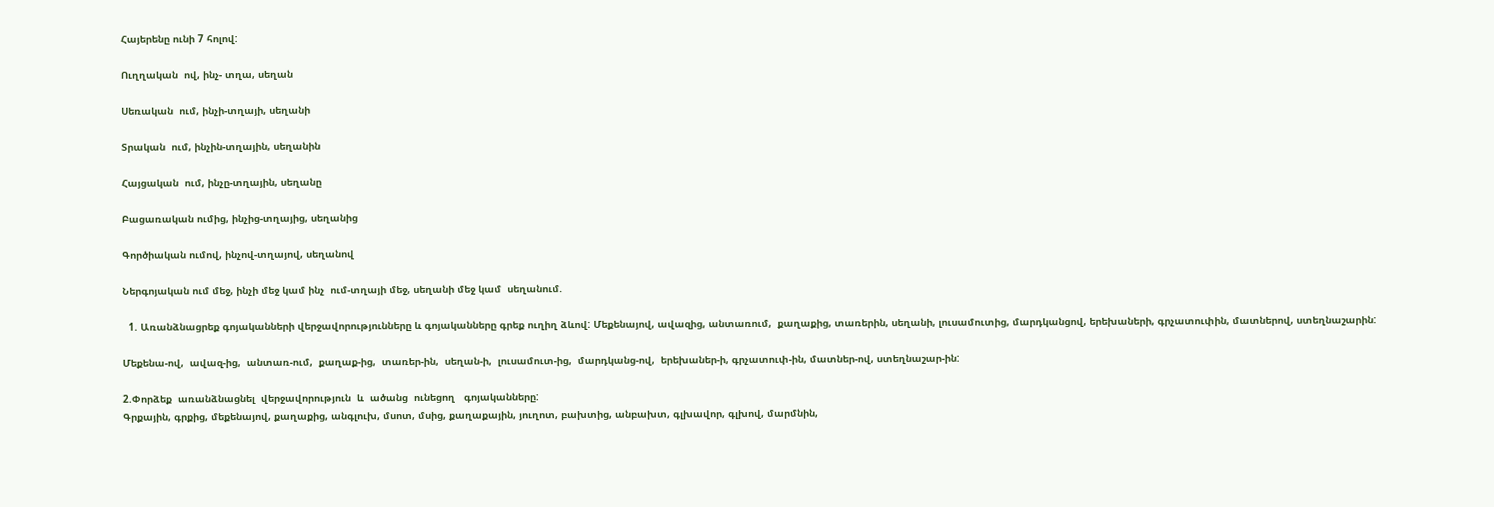Հայերենը ունի 7 հոլով:

Ուղղական  ով, ինչ- տղա, սեղան

Սեռական  ում, ինչի-տղայի, սեղանի

Տրական  ում, ինչին-տղային, սեղանին

Հայցական  ում, ինչը-տղային, սեղանը

Բացառական ումից, ինչից-տղայից, սեղանից

Գործիական ումով, ինչով-տղայով, սեղանով

Ներգոյական ում մեջ, ինչի մեջ կամ ինչ  ում-տղայի մեջ, սեղանի մեջ կամ  սեղանում.

  1. Առանձնացրեք գոյականների վերջավորությունները և գոյականները գրեք ուղիղ ձևով: Մեքենայով, ավազից, անտառում,  քաղաքից, տառերին, սեղանի, լուսամուտից, մարդկանցով, երեխաների, գրչատուփին, մատներով, ստեղնաշարին:

Մեքենա-ով,  ավազ-ից,  անտառ-ում,  քաղաք-ից,  տառեր-ին,  սեղան-ի,  լուսամուտ-ից,  մարդկանց-ով,  երեխաներ-ի, գրչատուփ-ին, մատներ-ով, ստեղնաշար-ին:

2.Փորձեք  առանձնացնել  վերջավորություն  և  ածանց  ունեցող   գոյականները:
Գրքային, գրքից, մեքենայով, քաղաքից, անգլուխ, մսոտ, մսից, քաղաքային, յուղոտ, բախտից, անբախտ, գլխավոր, գլխով, մարմնին,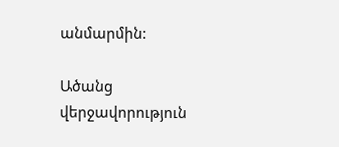անմարմին:

Ածանց                                                                         վերջավորություն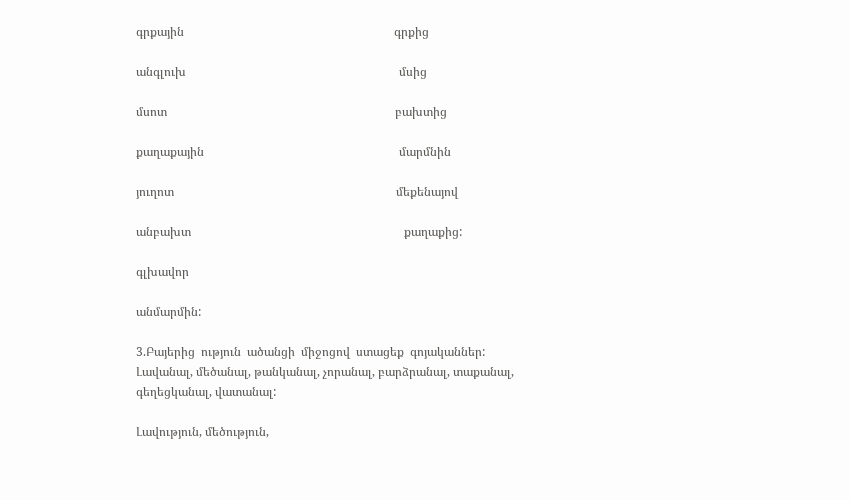գրքային                                                                      գրքից

անգլուխ                                                                       մսից

մսոտ                                                                            բախտից

քաղաքային                                                                 մարմնին

յուղոտ                                                                          մեքենայով

անբախտ                                                                       քաղաքից:

գլխավոր

անմարմին:

3.Բայերից  ություն  ածանցի  միջոցով  ստացեք  գոյականներ:
Լավանալ, մեծանալ, թանկանալ, չորանալ, բարձրանալ, տաքանալ, գեղեցկանալ, վատանալ:

Լավություն, մեծություն,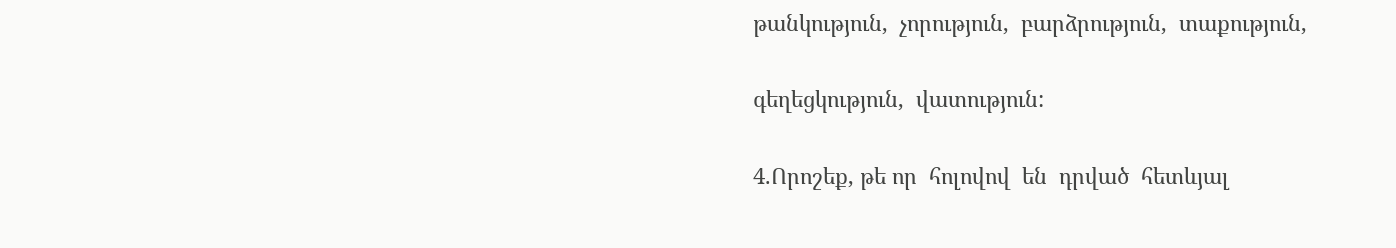թանկություն,  չորություն,  բարձրություն,  տաքություն,

գեղեցկություն,  վատություն:

4.Որոշեք, թե որ  հոլովով  են  դրված  հետևյալ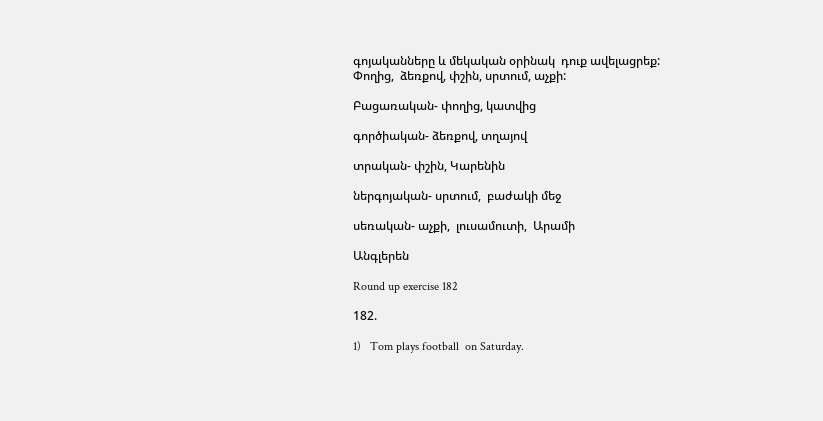գոյականները և մեկական օրինակ  դուք ավելացրեք:
Փողից,  ձեռքով, փշին, սրտում, աչքի:

Բացառական- փողից, կատվից

գործիական- ձեռքով, տղայով

տրական- փշին, Կարենին

ներգոյական- սրտում,  բաժակի մեջ

սեռական- աչքի,  լուսամուտի,  Արամի

Անգլերեն

Round up exercise 182

182.

1)   Tom plays football  on Saturday.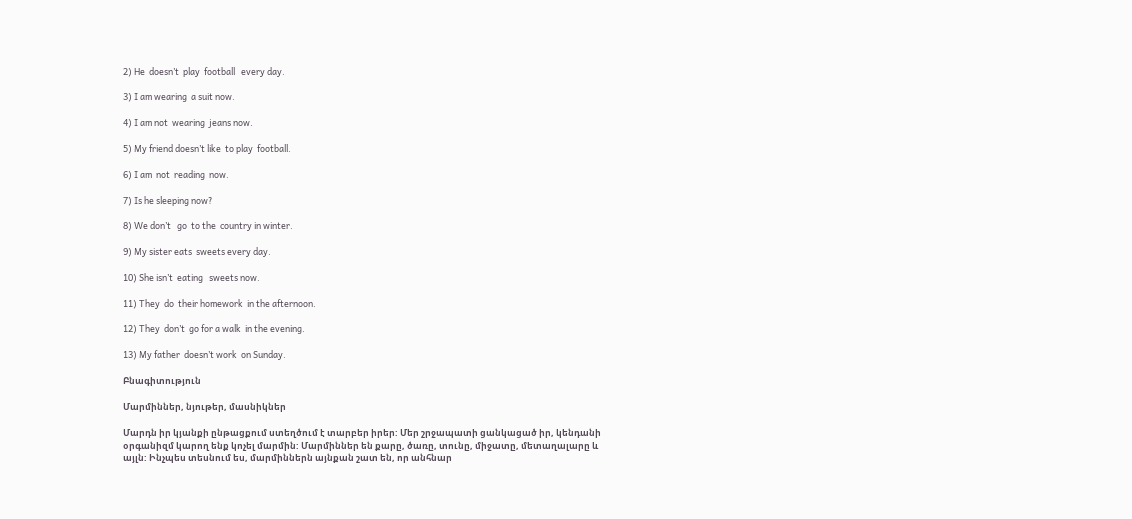2) He  doesn’t  play  football   every day.

3) I am wearing  a suit now.

4) I am not  wearing  jeans now.

5) My friend doesn’t like  to play  football.

6) I am  not  reading  now.

7) Is he sleeping now?

8) We don’t   go  to the  country in winter.

9) My sister eats  sweets every day.

10) She isn’t  eating   sweets now.

11) They  do  their homework  in the afternoon.

12) They  don’t  go for a walk  in the evening.

13) My father  doesn’t work  on Sunday.

Բնագիտություն

Մարմիններ, նյութեր, մասնիկներ

Մարդն իր կյանքի ընթացքում ստեղծում է տարբեր իրեր: Մեր շրջապատի ցանկացած իր, կենդանի օրգանիզմ կարող ենք կոչել մարմին: Մարմիններ են քարը, ծառը, տունը, միջատը, մետաղալարը և այլն: Ինչպես տեսնում ես, մարմիններն այնքան շատ են, որ անհնար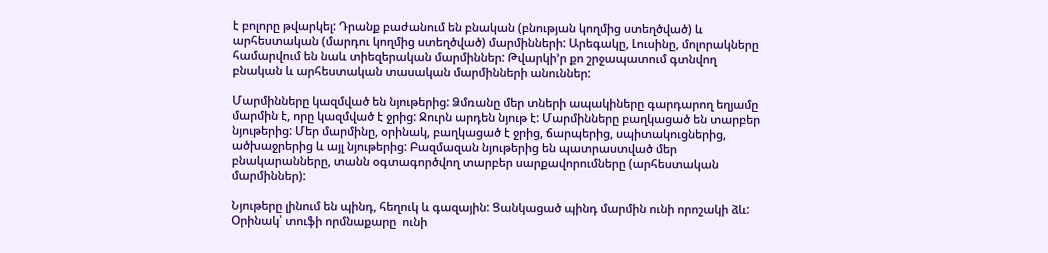է բոլորը թվարկել: Դրանք բաժանում են բնական (բնության կողմից ստեղծված) և արհեստական (մարդու կողմից ստեղծված) մարմինների: Արեգակը, Լուսինը, մոլորակները համարվում են նաև տիեզերական մարմիններ: Թվարկի’ր քո շրջապատում գտնվող բնական և արհեստական տասական մարմինների անուններ:

Մարմինները կազմված են նյութերից: Ձմռանը մեր տների ապակիները գարդարող եղյամը մարմին է, որը կազմված է ջրից: Ջուրն արդեն նյութ է: Մարմինները բաղկացած են տարբեր  նյութերից: Մեր մարմինը, օրինակ, բաղկացած է ջրից, ճարպերից, սպիտակուցներից, ածխաջրերից և այլ նյութերից: Բազմազան նյութերից են պատրաստված մեր բնակարանները, տանն օգտագործվող տարբեր սարքավորումները (արհեստական մարմիններ):

Նյութերը լինում են պինդ, հեղուկ և գազային: Ցանկացած պինդ մարմին ունի որոշակի ձև: Օրինակ՝ տուֆի որմնաքարը  ունի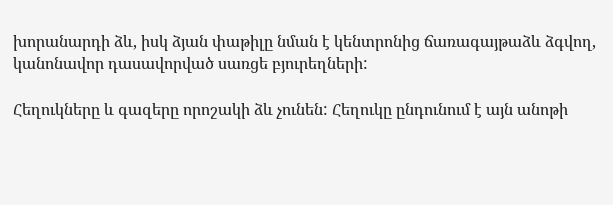խորանարդի ձև, իսկ ձյան փաթիլը նման է կենտրոնից ճառագայթաձև ձգվող, կանոնավոր դասավորված սառցե բյուրեղների:

Հեղուկները և գազերը որոշակի ձև չունեն: Հեղուկը ընդունում է այն անոթի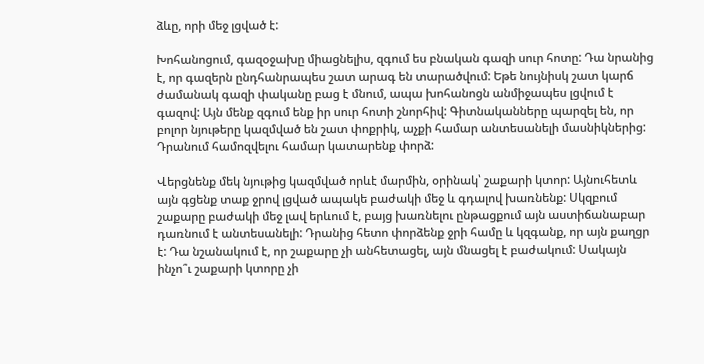ձևը, որի մեջ լցված է:

Խոհանոցում, գազօջախը միացնելիս, զգում ես բնական գազի սուր հոտը: Դա նրանից է, որ գազերն ընդհանրապես շատ արագ են տարածվում: Եթե նույնիսկ շատ կարճ ժամանակ գազի փականը բաց է մնում, ապա խոհանոցն անմիջապես լցվում է գազով: Այն մենք զգում ենք իր սուր հոտի շնորհիվ: Գիտնականները պարզել են, որ բոլոր նյութերը կազմված են շատ փոքրիկ, աչքի համար անտեսանելի մասնիկներից: Դրանում համոզվելու համար կատարենք փորձ:

Վերցնենք մեկ նյութից կազմված որևէ մարմին, օրինակ՝ շաքարի կտոր: Այնուհետև այն գցենք տաք ջրով լցված ապակե բաժակի մեջ և գդալով խառնենք: Սկզբում շաքարը բաժակի մեջ լավ երևում է, բայց խառնելու ընթացքում այն աստիճանաբար դառնում է անտեսանելի: Դրանից հետո փորձենք ջրի համը և կզգանք, որ այն քաղցր է: Դա նշանակում է, որ շաքարը չի անհետացել, այն մնացել է բաժակում: Սակայն ինչո՞ւ շաքարի կտորը չի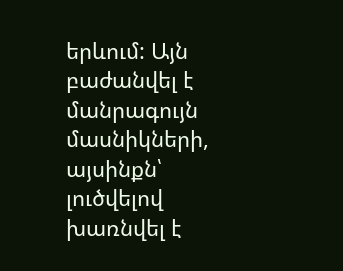երևում: Այն բաժանվել է մանրագույն մասնիկների, այսինքն՝ լուծվելով խառնվել է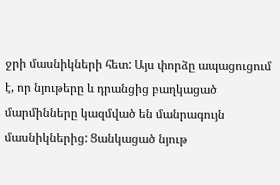ջրի մասնիկների հետ: Այս փորձը ապացուցում է, որ նյութերը և դրանցից բաղկացած մարմինները կազմված են մանրագույն մասնիկներից: Ցանկացած նյութ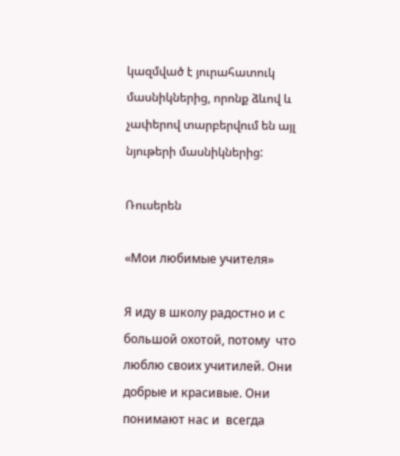կազմված է յուրահատուկ մասնիկներից, որոնք ձևով և չափերով տարբերվում են այլ նյութերի մասնիկներից:

Ռուսերեն

«Мои любимые учителя»

Я иду в школу радостно и с большой охотой, потому  что  люблю своих учитилей. Они добрые и красивые. Они понимают нас и  всегда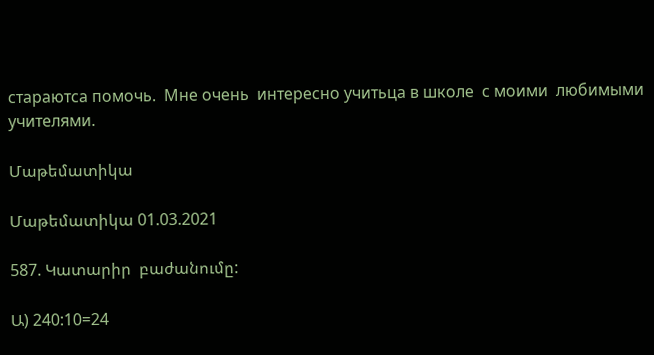стараютса помочь.  Мне очень  интересно учитьца в школе  с моими  любимыми   учителями.

Մաթեմատիկա

Մաթեմատիկա 01.03.2021

587. Կատարիր  բաժանումը:

Ա) 240:10=24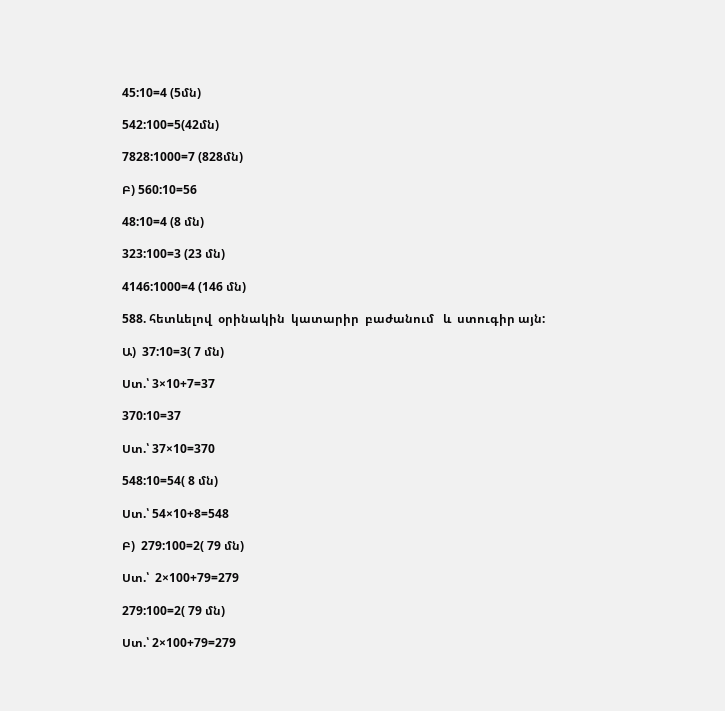45:10=4 (5մն)

542:100=5(42մն)

7828:1000=7 (828մն)

Բ) 560:10=56

48:10=4 (8 մն)

323:100=3 (23 մն)

4146:1000=4 (146 մն)

588. հետևելով  օրինակին  կատարիր  բաժանում   և  ստուգիր այն:

Ա)  37:10=3( 7 մն)

Ստ.՝ 3×10+7=37

370:10=37

Ստ.՝ 37×10=370

548:10=54( 8 մն)

Ստ.՝ 54×10+8=548

Բ)  279:100=2( 79 մն)

Ստ.՝  2×100+79=279

279:100=2( 79 մն)

Ստ.՝ 2×100+79=279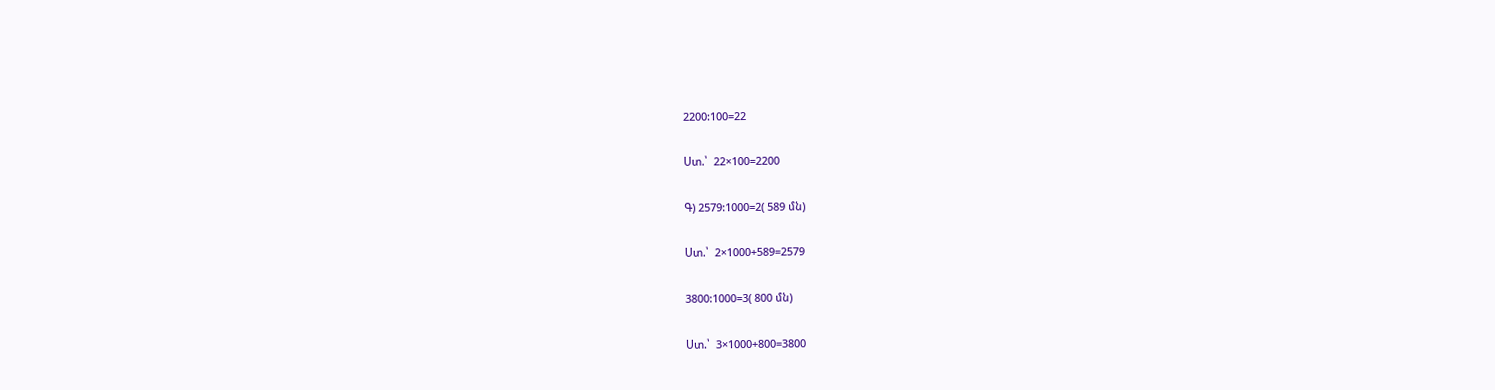2200:100=22

Ստ.՝  22×100=2200

Գ) 2579:1000=2( 589 մն)

Ստ.՝  2×1000+589=2579

3800:1000=3( 800 մն)

Ստ.՝  3×1000+800=3800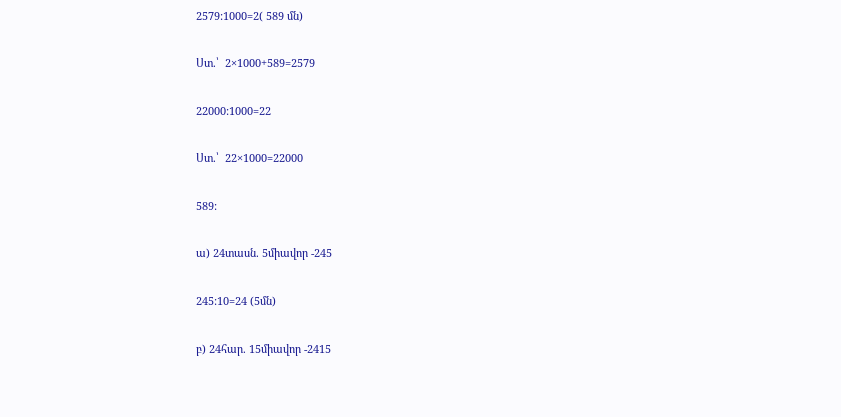2579:1000=2( 589 մն)

Ստ.՝  2×1000+589=2579

22000:1000=22

Ստ.՝  22×1000=22000

589:

ա) 24տասն. 5միավոր -245

245:10=24 (5մն)

բ) 24հար. 15միավոր -2415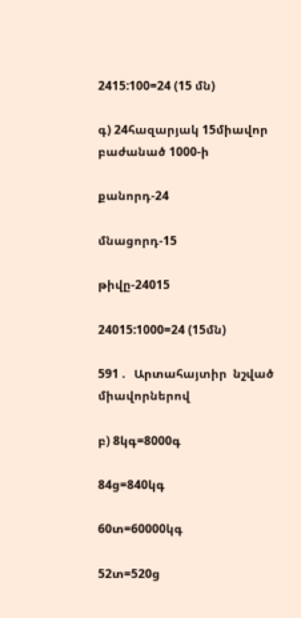2415:100=24 (15 մն)

գ) 24հազարյակ 15միավոր բաժանած 1000-ի

քանորդ-24

մնացորդ-15

թիվը-24015

24015:1000=24 (15մն)

591 .   Արտահայտիր  նշված  միավորներով

բ) 8կգ=8000գ

84ց=840կգ

60տ=60000կգ

52տ=520ց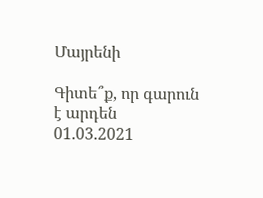Մայրենի

Գիտե՞ք, որ գարուն է արդեն 01.03.2021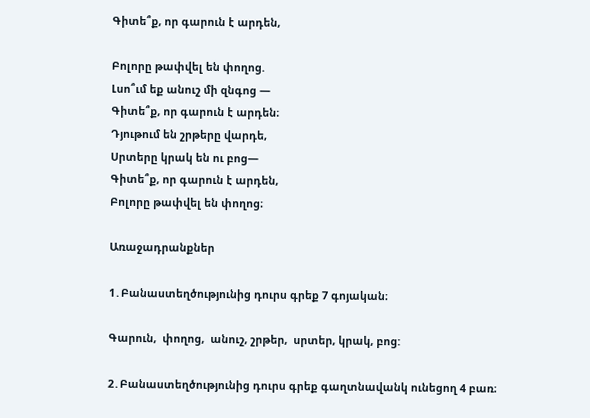Գիտե՞ք, որ գարուն է արդեն,

Բոլորը թափվել են փողոց.
Լսո՞ւմ եք անուշ մի զնգոց —
Գիտե՞ք, որ գարուն է արդեն։
Դյութում են շրթերը վարդե,
Սրտերը կրակ են ու բոց—
Գիտե՞ք, որ գարուն է արդեն,
Բոլորը թափվել են փողոց։

Առաջադրանքներ

1․Բանաստեղծությունից դուրս գրեք 7 գոյական։

Գարուն,  փողոց,  անուշ, շրթեր,  սրտեր, կրակ, բոց:

2․Բանաստեղծությունից դուրս գրեք գաղտնավանկ ունեցող 4 բառ։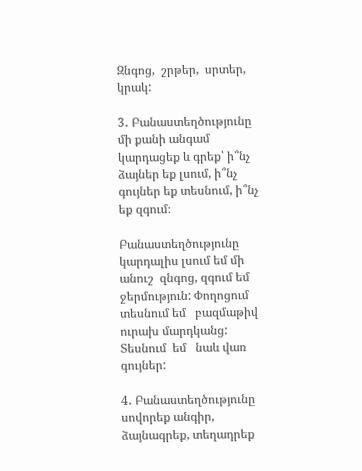Զնգոց,  շրթեր,  սրտեր,  կրակ:

3․ Բանաստեղծությունը մի քանի անգամ կարդացեք և գրեք՝ ի՞նչ ձայներ եք լսում, ի՞նչ գույներ եք տեսնում, ի՞նչ եք զգում։

Բանաստեղծությունը կարդալիս լսում եմ մի անուշ  զնգոց, զգում եմ ջերմություն: Փողոցում  տեսնում եմ   բազմաթիվ  ուրախ մարդկանց: Տեսնում  եմ   նաև վառ գույներ:

4․ Բանաստեղծությունը սովորեք անգիր, ձայնագրեք, տեղադրեք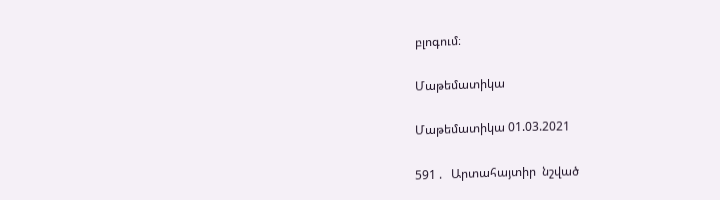բլոգում։

Մաթեմատիկա

Մաթեմատիկա 01.03.2021

591 .   Արտահայտիր  նշված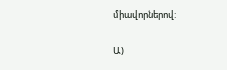միավորներով:

Ա)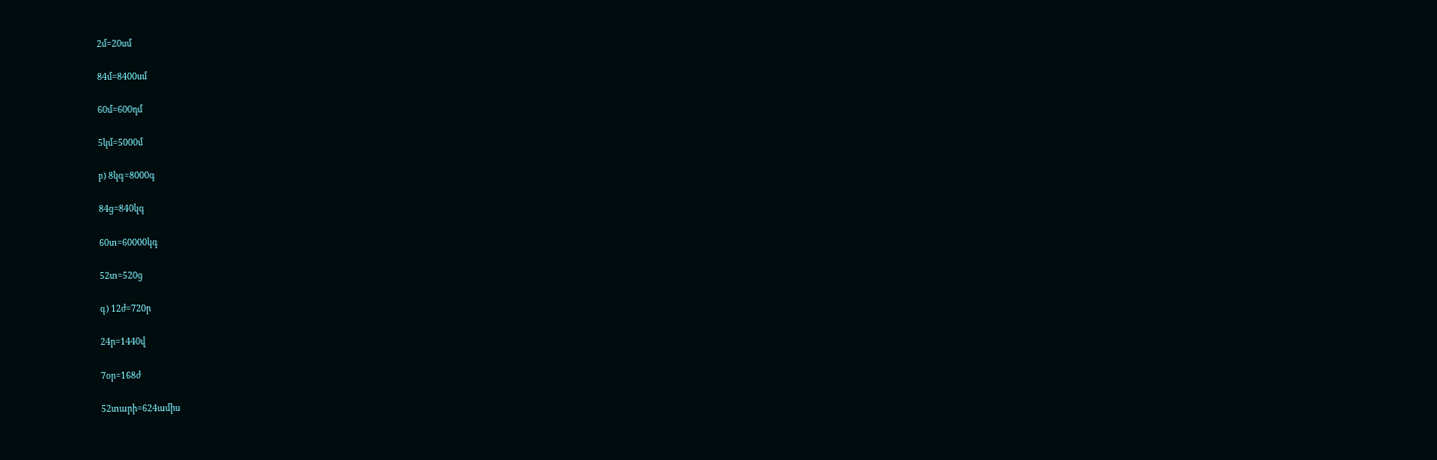2մ=20սմ

84մ=8400սմ

60մ=600դմ

5կմ=5000մ

բ) 8կգ=8000գ

84ց=840կգ

60տ=60000կգ

52տ=520ց

գ) 12ժ=720ր

24ր=1440վ

7օր=168ժ

52տարի=624ամիս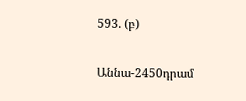593. (բ)

Աննա-2450դրամ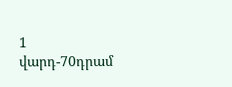1 վարդ-70դրամ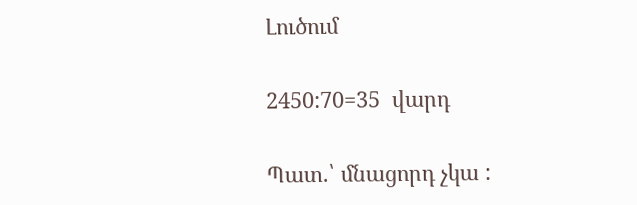Լուծում

2450:70=35  վարդ

Պատ.՝ մնացորդ չկա :